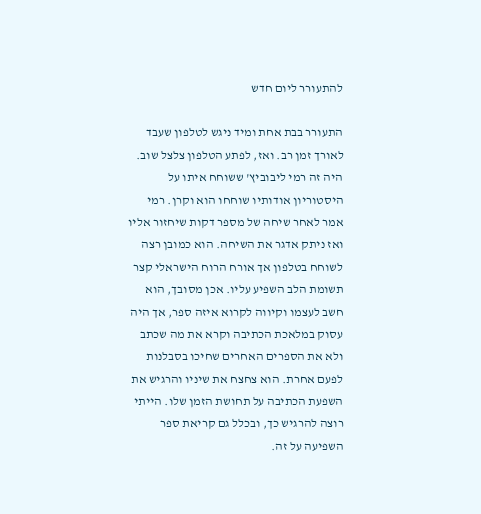להתעורר ליום חדש

התעורר בבת אחת ומיד ניגש לטלפון שעבד לאורך זמן רב. ואז, לפתע הטלפון צלצל שוב. היה זה רמי ליבוביץ' ששוחח איתו על היסטוריון אודותיו שוחחו הוא וקרן. רמי אמר לאחר שיחה של מספר דקות שיחזור אליו ואז ניתק אדגר את השיחה. הוא כמובן רצה לשוחח בטלפון אך אורח הרוח הישראלי קצר תשומת הלב השפיע עליו. אכן מסובך, הוא חשב לעצמו וקיווה לקרוא איזה ספר, אך היה עסוק במלאכת הכתיבה וקרא את מה שכתב ולא את הספרים האחרים שחיכו בסבלנות לפעם אחרת. הוא צחצח את שיניו והרגיש את השפעת הכתיבה על תחושת הזמן שלו. הייתי רוצה להרגיש כך, ובכלל גם קריאת ספר השפיעה על זה.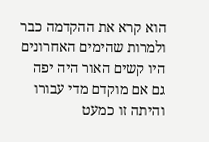הוא קרא את ההקדמה כבר ולמרות שהימים האחרונים היו קשים האור היה יפה גם אם מוקדם מדי עבורו והיתה זו כמעט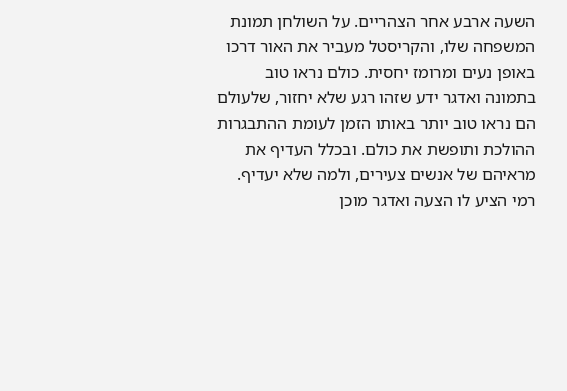השעה ארבע אחר הצהריים. על השולחן תמונת המשפחה שלו, והקריסטל מעביר את האור דרכו באופן נעים ומרומז יחסית. כולם נראו טוב בתמונה ואדגר ידע שזהו רגע שלא יחזור, שלעולם הם נראו טוב יותר באותו הזמן לעומת ההתבגרות ההולכת ותופשת את כולם. ובכלל העדיף את מראיהם של אנשים צעירים, ולמה שלא יעדיף. רמי הציע לו הצעה ואדגר מוכן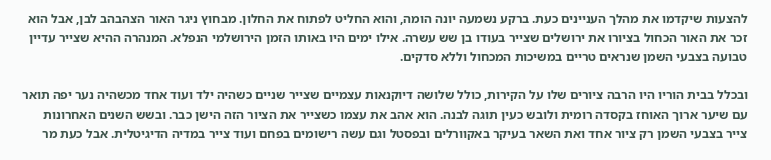להצעות שיקדמו את מהלך העניינים כעת. ברקע נשמעה יונה הומה, והוא החליט לפתוח את החלון. מבחוץ ניגר האור הצהבהב לבן, אבל הוא זכר את האור הכחול בציורו את ירושלים שצייר בעודו בן שש עשרה. אילו ימים היו באותו הזמן הירושלמי הנפלא. המנהרה ההיא שצייר עדיין טבועה בצבעי השמן שנראים טריים במשיכות המכחול וללא סדקים.

ובכלל בבית הוריו היו הרבה ציורים שלו על הקירות, כולל שלושה דיוקנאות עצמיים שצייר שניים כשהיה ילד ועוד אחד מכשהיה נער יפה תואר עם שיער ארוך האוחז בקסדה רומית ולובש כעין תוגה לבנה. הוא אהב את עצמו כשצייר את הציור הזה הישן כבר. ובשש השנים האחרונות צייר בצבעי השמן רק ציור אחד ואת השאר בעיקר באקוורלים ובפסטל וגם עשה רישומים בפחם ועוד צייר במדיה הדיגיטלית. אבל כעת מר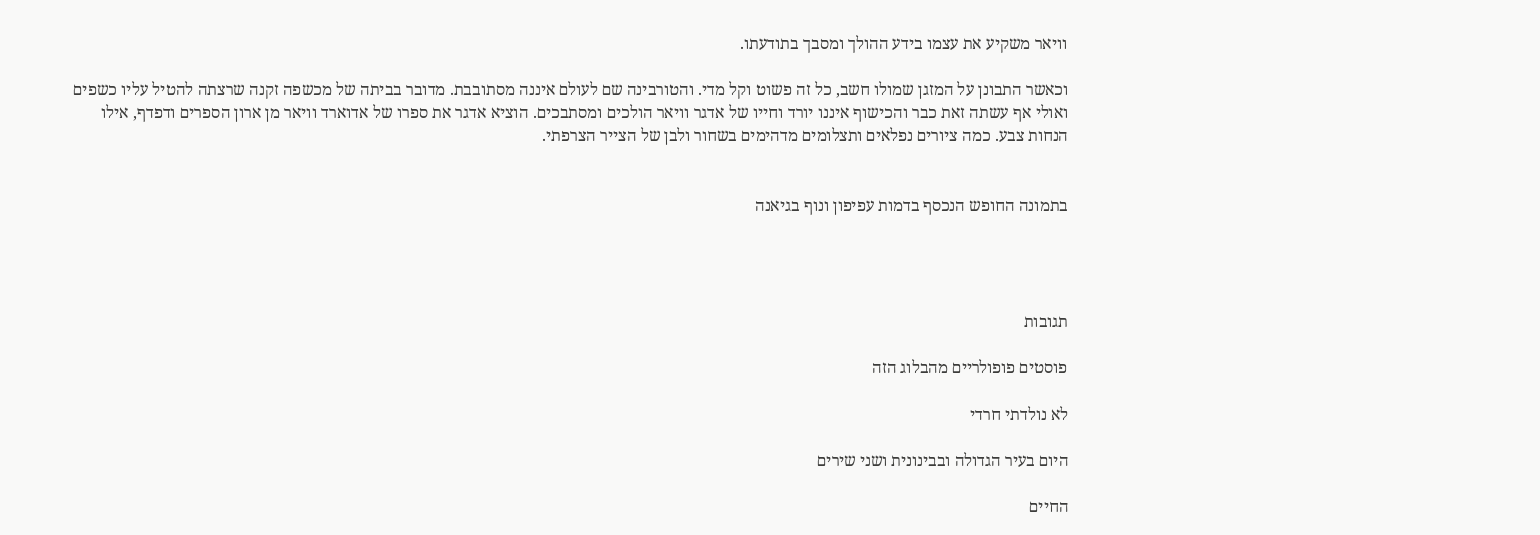וויאר משקיע את עצמו בידע ההולך ומסבך בתודעתו.

וכאשר התבונן על המזגן שמולו חשב, כל זה פשוט וקל מדי. והטורבינה שם לעולם איננה מסתובבת. מדובר בביתה של מכשפה זקנה שרצתה להטיל עליו כשפים ואולי אף עשתה זאת כבר והכישוף איננו יורד וחייו של אדגר וויאר הולכים ומסתבכים. הוציא אדגר את ספרו של אדוארד וויאר מן ארון הספרים ודפדף, אילו הנחות צבע. כמה ציורים נפלאים ותצלומים מדהימים בשחור ולבן של הצייר הצרפתי.


בתמונה החופש הנכסף בדמות עפיפון ונוף בגיאנה




תגובות

פוסטים פופולריים מהבלוג הזה

לא נולדתי חרדי

היום בעיר הגדולה ובבינונית ושני שירים

החיים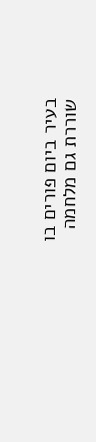בעיר ביום פורים בו שוררת גם מלחמה